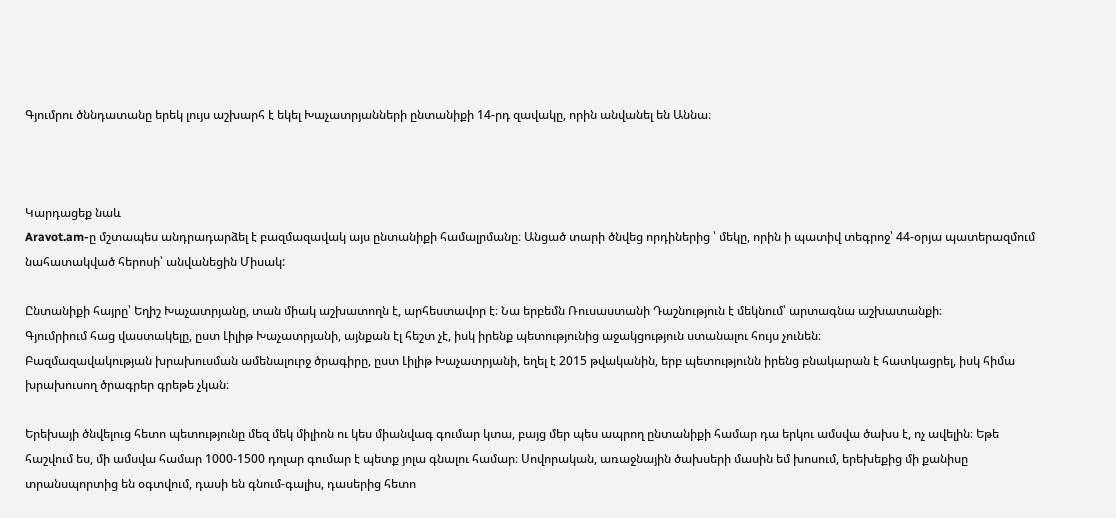Գյումրու ծննդատանը երեկ լույս աշխարհ է եկել Խաչատրյանների ընտանիքի 14-րդ զավակը, որին անվանել են Աննա։



Կարդացեք նաև
Aravot.am-ը մշտապես անդրադարձել է բազմազավակ այս ընտանիքի համալրմանը։ Անցած տարի ծնվեց որդիներից ՝ մեկը, որին ի պատիվ տեգրոջ՝ 44-օրյա պատերազմում նահատակված հերոսի՝ անվանեցին Միսակ:

Ընտանիքի հայրը՝ Եղիշ Խաչատրյանը, տան միակ աշխատողն է, արհեստավոր է։ Նա երբեմն Ռուսաստանի Դաշնություն է մեկնում՝ արտագնա աշխատանքի։
Գյումրիում հաց վաստակելը, ըստ Լիլիթ Խաչատրյանի, այնքան էլ հեշտ չէ, իսկ իրենք պետությունից աջակցություն ստանալու հույս չունեն։
Բազմազավակության խրախուսման ամենալուրջ ծրագիրը, ըստ Լիլիթ Խաչատրյանի, եղել է 2015 թվականին, երբ պետությունն իրենց բնակարան է հատկացրել, իսկ հիմա խրախուսող ծրագրեր գրեթե չկան։

Երեխայի ծնվելուց հետո պետությունը մեզ մեկ միլիոն ու կես միանվագ գումար կտա, բայց մեր պես ապրող ընտանիքի համար դա երկու ամսվա ծախս է, ոչ ավելին։ Եթե հաշվում ես, մի ամսվա համար 1000-1500 դոլար գումար է պետք յոլա գնալու համար։ Սովորական, առաջնային ծախսերի մասին եմ խոսում, երեխեքից մի քանիսը տրանսպորտից են օգտվում, դասի են գնում-գալիս, դասերից հետո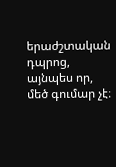երաժշտական դպրոց, այնպես որ, մեծ գումար չէ։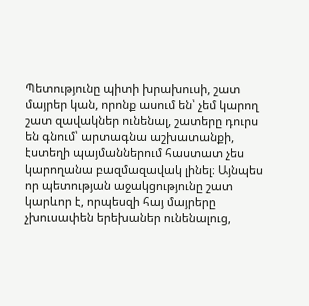Պետությունը պիտի խրախուսի, շատ մայրեր կան, որոնք ասում են՝ չեմ կարող շատ զավակներ ունենալ, շատերը դուրս են գնում՝ արտագնա աշխատանքի, էստեղի պայմաններում հաստատ չես կարողանա բազմազավակ լինել։ Այնպես որ պետության աջակցությունը շատ կարևոր է, որպեսզի հայ մայրերը չխուսափեն երեխաներ ունենալուց,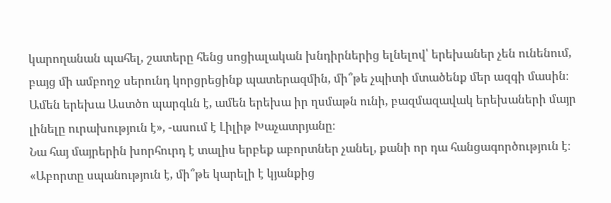կարողանան պահել, շատերը հենց սոցիալական խնդիրներից ելնելով՝ երեխաներ չեն ունենում, բայց մի ամբողջ սերունդ կորցրեցինք պատերազմին, մի՞թե չպիտի մտածենք մեր ազգի մասին։
Ամեն երեխա Աստծո պարգևն է, ամեն երեխա իր ղսմաթն ունի, բազմազավակ երեխաների մայր լինելը ուրախություն է», -ասում է Լիլիթ Խաչատրյանը։
Նա հայ մայրերին խորհուրդ է տալիս երբեք աբորտներ չանել, քանի որ դա հանցագործություն է։
«Աբորտը սպանություն է, մի՞թե կարելի է կյանքից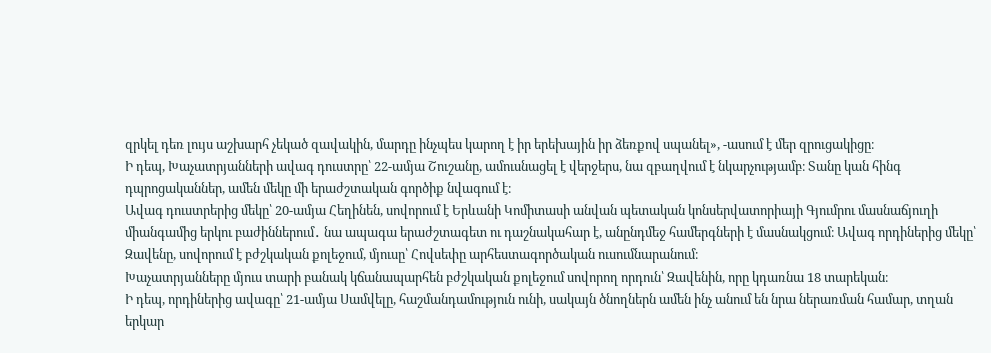զրկել դեռ լույս աշխարհ չեկած զավակին, մարդը ինչպես կարող է իր երեխային իր ձեռքով սպանել», -ասում է մեր զրուցակիցը։
Ի դեպ, Խաչատրյանների ավագ դուստրը՝ 22-ամյա Շուշանը, ամուսնացել է վերջերս, նա զբաղվում է նկարչությամբ։ Տանը կան հինգ դպրոցականներ, ամեն մեկը մի երաժշտական գործիք նվագում է։
Ավագ դուստրերից մեկը՝ 20-ամյա Հեղինեն, սովորում է Երևանի Կոմիտասի անվան պետական կոնսերվատորիայի Գյումրու մասնաճյուղի միանգամից երկու բաժիններում․ նա ապագա երաժշտագետ ու դաշնակահար է, անընդմեջ համերգների է մասնակցում։ Ավագ որդիներից մեկը՝ Զավենը, սովորում է բժշկական քոլեջում, մյուսը՝ Հովսեփը արհեստագործական ուսումնարանում։
Խաչատրյանները մյուս տարի բանակ կճանապարհեն բժշկական քոլեջում սովորող որդուն՝ Զավենին, որը կդառնա 18 տարեկան։
Ի դեպ, որդիներից ավագը՝ 21-ամյա Սամվելը, հաշմանդամություն ունի, սակայն ծնողներն ամեն ինչ անում են նրա ներառման համար, տղան երկար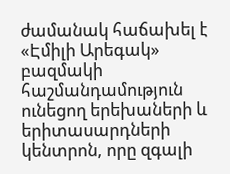ժամանակ հաճախել է «Էմիլի Արեգակ» բազմակի հաշմանդամություն ունեցող երեխաների և երիտասարդների կենտրոն, որը զգալի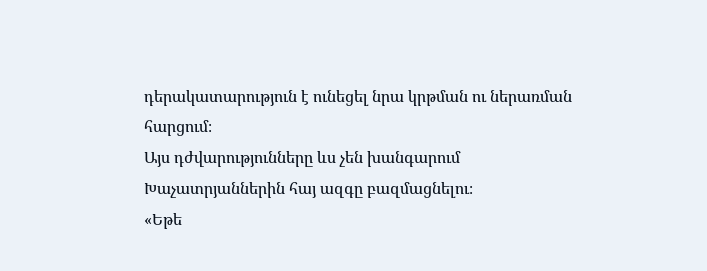դերակատարություն է ունեցել նրա կրթման ու ներառման հարցում։
Այս դժվարությունները ևս չեն խանգարում Խաչատրյաններին հայ ազգը բազմացնելու։
«Եթե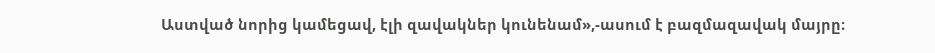Աստված նորից կամեցավ, էլի զավակներ կունենամ»,-ասում է բազմազավակ մայրը։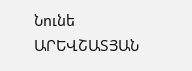Նունե ԱՐԵՎՇԱՏՅԱՆ